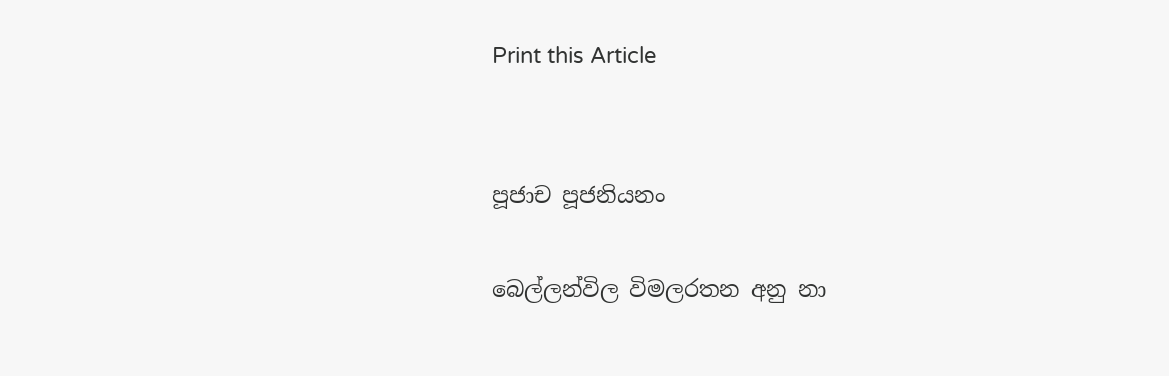Print this Article


පූජාච පූජනියනං

බෙල්ලන්විල විමලරතන අනු නා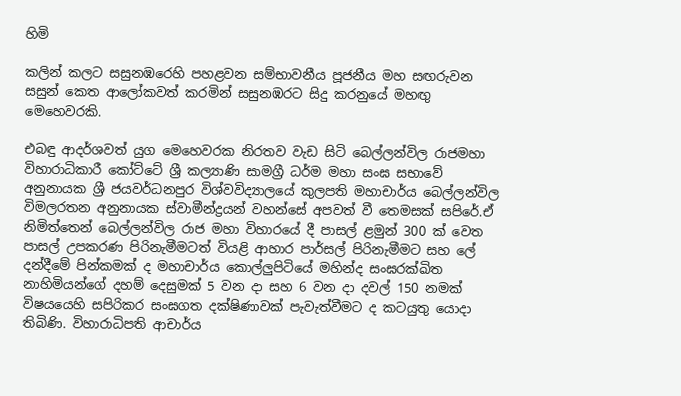හිමි

කලින් කලට සසුනඹරෙහි පහළවන සම්භාවනීය පූජනීය මහ සඟරුවන සසුන් කෙත ආලෝකවත් කරමින් සසුනඹරට සිදු කරනුයේ මහඟු මෙහෙවරකි.

එබඳු ආදර්ශවත් යුග මෙහෙවරක නිරතව වැඩ සිටි බෙල්ලන්විල රාජමහා විහාරාධිකාරී කෝට්ටේ ශ්‍රී කල්‍යාණි සාමග්‍රී ධර්ම මහා සංඝ සභාවේ අනුනායක ශ්‍රී ජයවර්ධනපුර විශ්වවිද්‍යාලයේ කුලපති මහාචාර්ය බෙල්ලන්විල විමලරතන අනුනායක ස්වාමීන්ද්‍රයන් වහන්සේ අපවත් වී තෙමසක් සපිරේ.ඒ නිමිත්තෙන් බෙල්ලන්විල රාජ මහා විහාරයේ දී පාසල් ළමුන් 300 ක් වෙත පාසල් උපකරණ පිරිනැමීමටත් වියළි ආහාර පාර්සල් පිරිනැමීමට සහ ලේ දන්දීමේ පින්කමක් ද මහාචාර්ය කොල්ලුපිටියේ මහින්ද සංඝරක්ඛිත නාහිමියන්ගේ දහම් දෙසුමක් 5 වන දා සහ 6 වන දා දවල් 150 නමක් විෂයයෙහි සපිරිකර සංඝගත දක්ෂිණාවක් පැවැත්වීමට ද කටයුතු යොදා තිබිණි. විහාරාධිපති ආචාර්ය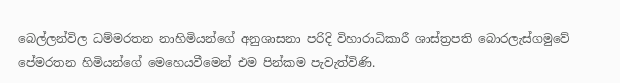බෙල්ලන්විල ධම්මරතන නාහිමියන්ගේ අනුශාසනා පරිදි විහාරාධිකාරී ශාස්ත්‍රපති බොරලැස්ගමුවේ පේමරතන හිමියන්ගේ මෙහෙයවීමෙන් එම පින්කම පැවැත්විණි.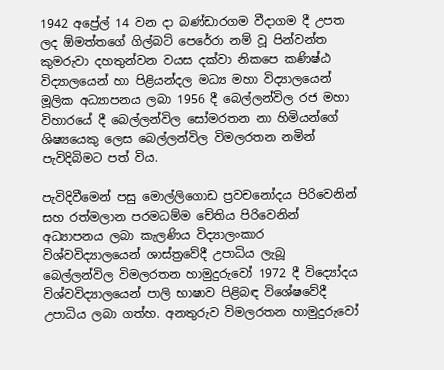1942 අප්‍රේල් 14 වන දා බණ්ඩාරගම වීදාගම දී උපත ලද ඕමත්තගේ ගිල්බට් පෙරේරා නම් වූ පින්වන්ත කුමරුවා දහතුන්වන වයස දක්වා නිකපෙ කණිෂ්ඨ විද්‍යාලයෙන් හා පිළියන්දල මධ්‍ය මහා විද්‍යාලයෙන් මූලික අධ්‍යාපනය ලබා 1956 දී බෙල්ලන්විල රජ මහා විහාරයේ දී බෙල්ලන්විල සෝමරතන නා හිමියන්ගේ ශිෂ්‍යයෙකු ලෙස බෙල්ලන්විල විමලරතන නමින් පැවිදිබිමට පත් විය.

පැවිදිවීමෙන් පසු මොල්ලිගොඩ ප්‍රවචනෝදය පිරිවෙනින් සහ රත්මලාන පරමධම්ම චේතිය පිරිවෙනින් අධ්‍යාපනය ලබා කැලණිය විද්‍යාලංකාර විශ්වවිද්‍යාලයෙන් ශාස්ත්‍රවේදී උපාධිය ලැබූ බෙල්ලන්විල විමලරතන හාමුදුරුවෝ 1972 දී විද්‍යෝදය විශ්වවිද්‍යාලයෙන් පාලි භාෂාව පිළිබඳ විශේෂවේදී උපාධිය ලබා ගත්හ. අනතුරුව විමලරතන හාමුදුරුවෝ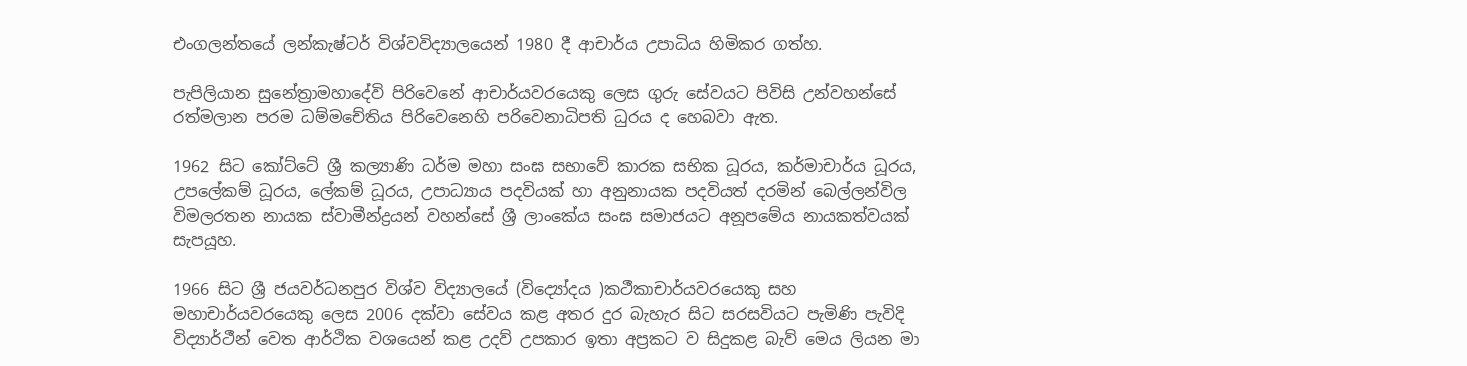එංගලන්තයේ ලන්කැෂ්ටර් විශ්වවිද්‍යාලයෙන් 1980 දී ආචාර්ය උපාධිය හිමිකර ගත්හ.

පැපිලියාන සුනේත්‍රාමහාදේවි පිරිවෙනේ ආචාර්යවරයෙකු ලෙස ගුරු සේවයට පිවිසි උන්වහන්සේ රත්මලාන පරම ධම්මචේතිය පිරිවෙනෙහි පරිවෙනාධිපති ධුරය ද හෙබවා ඇත.

1962 සිට කෝට්ටේ ශ්‍රී කල්‍යාණි ධර්ම මහා සංඝ සභාවේ කාරක සභික ධූරය, කර්මාචාර්ය ධූරය, උපලේකම් ධූරය, ලේකම් ධූරය, උපාධ්‍යාය පදවියක් හා අනුනායක පදවියත් දරමින් බෙල්ලන්විල විමලරතන නායක ස්වාමීන්ද්‍රයන් වහන්සේ ශ්‍රී ලාංකේය සංඝ සමාජයට අනූපමේය නායකත්වයක් සැපයූහ.

1966 සිට ශ්‍රී ජයවර්ධනපුර විශ්ව විද්‍යාලයේ (විද්‍යෝදය )කථීකාචාර්යවරයෙකු සහ මහාචාර්යවරයෙකු ලෙස 2006 දක්වා සේවය කළ අතර දුර බැහැර සිට සරසවියට පැමිණි පැවිදි විද්‍යාර්ථීන් වෙත ආර්ථික වශයෙන් කළ උදව් උපකාර ඉතා අප්‍රකට ව සිදුකළ බැව් මෙය ලියන මා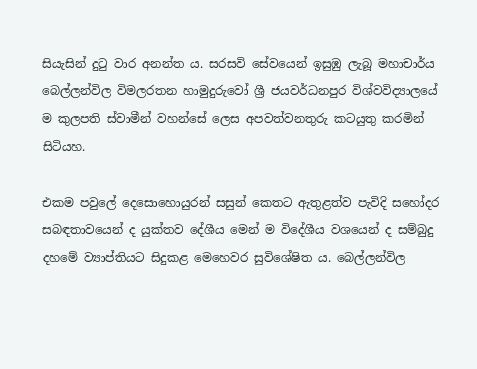සියැසින් දුටු වාර අනන්ත ය. සරසවි සේවයෙන් ඉසුඹු ලැබූ මහාචාර්ය බෙල්ලන්විල විමලරතන හාමුදුරුවෝ ශ්‍රී ජයවර්ධනපුර විශ්වවිද්‍යාලයේ ම කුලපති ස්වාමීන් වහන්සේ ලෙස අපවත්වනතුරු කටයුතු කරමින් සිටියහ.

එකම පවුලේ දෙසොහොයුරන් සසුන් කෙතට ඇතුළත්ව පැවිදි සහෝදර සබඳතාවයෙන් ද යුක්තව දේශීය මෙන් ම විදේශීය වශයෙන් ද සම්බුදු දහමේ ව්‍යාප්තියට සිදුකළ මෙහෙවර සුවිශේෂිත ය. බෙල්ලන්විල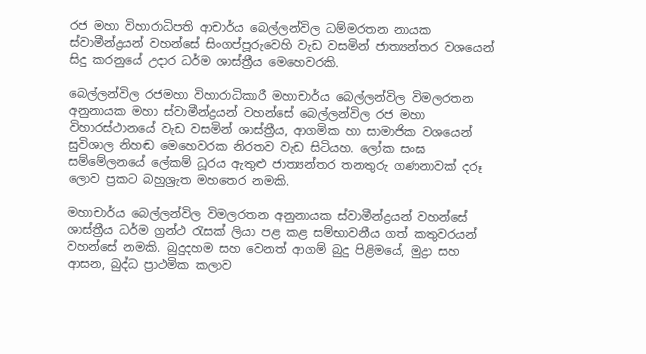රජ මහා විහාරාධිපති ආචාර්ය බෙල්ලන්විල ධම්මරතන නායක ස්වාමීන්ද්‍රයන් වහන්සේ සිංගප්පූරුවෙහි වැඩ වසමින් ජාත්‍යන්තර වශයෙන් සිදු කරනුයේ උදාර ධර්ම ශාස්ත්‍රීය මෙහෙවරකි.

බෙල්ලන්විල රජමහා විහාරාධිකාරී මහාචාර්ය බෙල්ලන්විල විමලරතන අනුනායක මහා ස්වාමීන්ද්‍රයන් වහන්සේ බෙල්ලන්විල රජ මහා විහාරස්ථානයේ වැඩ වසමින් ශාස්ත්‍රීය, ආගමික හා සාමාජික වශයෙන් සුවිශාල නිහඬ මෙහෙවරක නිරතව වැඩ සිටියහ. ලෝක සංඝ සම්මේලනයේ ලේකම් ධූරය ඇතුළු ජාත්‍යන්තර තනතුරු ගණනාවක් දරූ ලොව ප්‍රකට බහුශ්‍රැත මහතෙර නමකි.

මහාචාර්ය බෙල්ලන්විල විමලරතන අනුනායක ස්වාමීන්ද්‍රයන් වහන්සේ ශාස්ත්‍රීය ධර්ම ග්‍රන්ථ රැසක් ලියා පළ කළ සම්භාවනීය ගත් කතුවරයන් වහන්සේ නමකි. බුදුදහම සහ වෙනත් ආගම් බුදු පිළිමයේ, මුද්‍රා සහ ආසන, බුද්ධ ප්‍රාථමික කලාව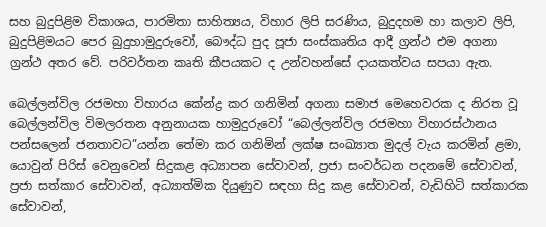සහ බුදුපිළිම විකාශය, පාරමිතා සාහිත්‍යය, විහාර ලිපි සරණිය, බුදුදහම හා කලාව ලිපි, බුදුපිළිමයට පෙර බුදුහාමුදුරුවෝ, බෞද්ධ පුද පූජා සංස්කෘතිය ආදී ග්‍රන්ථ එම අගනා ග්‍රන්ථ අතර වේ. පරිවර්තන කෘති කීපයකට ද උන්වහන්සේ දායකත්වය සපයා ඇත.

බෙල්ලන්විල රජමහා විහාරය කේන්ද්‍ර කර ගනිමින් අගනා සමාජ මෙහෙවරක ද නිරත වූ බෙල්ලන්විල විමලරතන අනුනායක හාමුදුරුවෝ “බෙල්ලන්විල රජමහා විහාරස්ථානය පන්සලෙන් ජනතාවට”යන්න තේමා කර ගනිමින් ලක්ෂ සංඛ්‍යාත මුදල් වැය කරමින් ළමා, යොවුන් පිරිස් වෙනුවෙන් සිදුකළ අධ්‍යාපන සේවාවන්, ප්‍රජා සංවර්ධන පදනමේ සේවාවන්, ප්‍රජා සත්කාර සේවාවන්, අධ්‍යාත්මික දියුණුව සඳහා සිදු කළ සේවාවන්, වැඩිහිටි සත්කාරක සේවාවන්,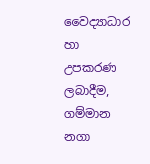වෛද්‍යාධාර හා උපකරණ ලබාදීම, ගම්මාන නගා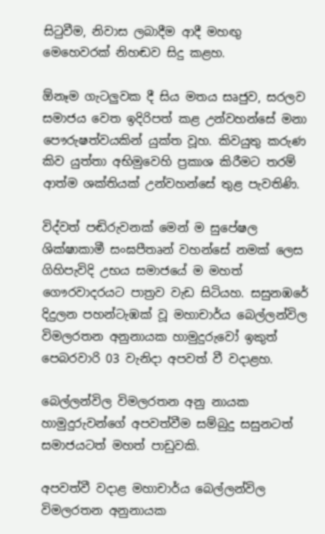සිටුවීම, නිවාස ලබාදීම ආදී මහඟු මෙහෙවරක් නිහඬව සිදු කළහ.

ඕනෑම ගැටලුවක දී සිය මතය සෘජුව, සරලව සමාජය වෙත ඉදිරිපත් කළ උන්වහන්සේ මනා පෞරුෂත්වයකින් යුක්ත වූහ. කිවයුතු කරුණ කිව යුත්තා අභිමුවෙහි ප්‍රකාශ කිරීමට තරම් ආත්ම ශක්තියක් උන්වහන්සේ තුළ පැවතිණි.

විද්වත් පඬිරුවනක් මෙන් ම සුපේෂල ශික්ෂාකාමී සංඝපීතෘන් වහන්සේ නමක් ලෙස ගිහිපැවිදි උභය සමාජයේ ම මහත් ගෞරවාදරයට පාත්‍රව වැඩ සිටියහ. සසුනඹරේ දිදුලන පහන්ටැඹක් වූ මහාචාර්ය බෙල්ලන්විල විමලරතන අනුනායක හාමුදුරුවෝ ඉකුත් පෙබරවාරි 03 වැනිදා අපවත් වී වදාළහ.

බෙල්ලන්විල විමලරතන අනු නායක හාමුදුරුවන්ගේ අපවත්වීම සම්බුදු සසුනටත් සමාජයටත් මහත් පාඩුවකි.

අපවත්වී වදාළ මහාචාර්ය බෙල්ලන්විල විමලරතන අනුනායක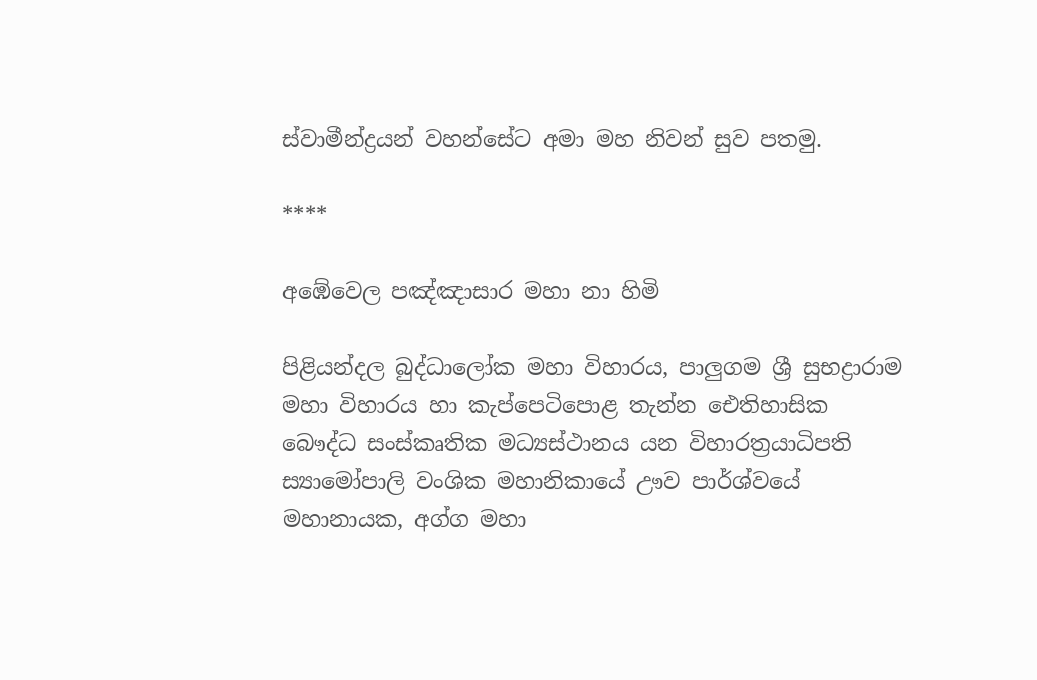ස්වාමීන්ද්‍රයන් වහන්සේට අමා මහ නිවන් සුව පතමු.

****

අඹේවෙල පඤ්ඤාසාර මහා නා හිමි

පිළියන්දල බුද්ධාලෝක මහා විහාරය, පාලුගම ශ්‍රී සුභද්‍රාරාම මහා විහාරය හා කැප්පෙටිපොළ තැන්න ඓතිහාසික බෞද්ධ සංස්කෘතික මධ්‍යස්ථානය යන විහාරත්‍රයාධිපති ස්‍යාමෝපාලි වංශික මහානිකායේ ඌව පාර්ශ්වයේ මහානායක, අග්ග මහා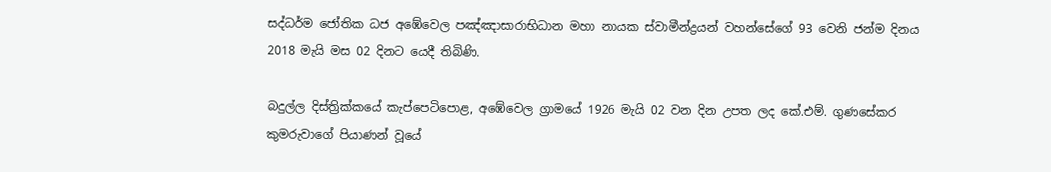සද්ධර්ම ජෝතික ධජ අඹේවෙල පඤ්ඤාසාරාභිධාන මහා නායක ස්වාමීන්ද්‍රයන් වහන්සේගේ 93 වෙනි ජන්ම දිනය 2018 මැයි මස 02 දිනට යෙදී තිබිණි.

බදුල්ල දිස්ත්‍රික්කයේ කැප්පෙටිපොළ, අඹේවෙල ග්‍රාමයේ 1926 මැයි 02 වන දින උපත ලද කේ.එම්. ගුණසේකර කුමරුවාගේ පියාණන් වූයේ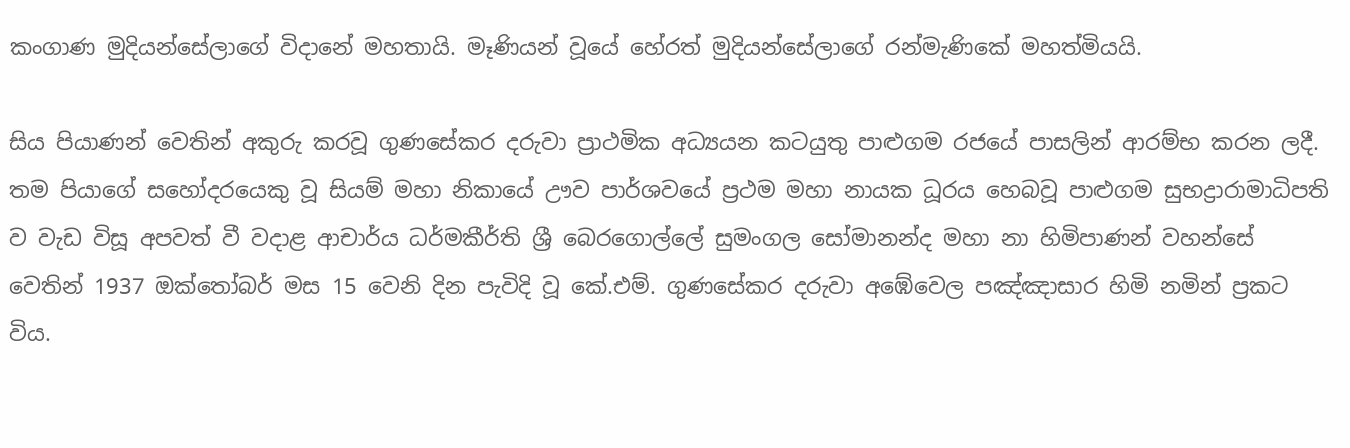කංගාණ මුදියන්සේලාගේ විදානේ මහතායි. මෑණියන් වූයේ හේරත් මුදියන්සේලාගේ රන්මැණිකේ මහත්මියයි.

සිය පියාණන් වෙතින් අකුරු කරවූ ගුණසේකර දරුවා ප්‍රාථමික අධ්‍යයන කටයුතු පාළුගම රජයේ පාසලින් ආරම්භ කරන ලදී. තම පියාගේ සහෝදරයෙකු වූ සියම් මහා නිකායේ ඌව පාර්ශවයේ ප්‍රථම මහා නායක ධූරය හෙබවූ පාළුගම සුභද්‍රාරාමාධිපති ව වැඩ විසූ අපවත් වී වදාළ ආචාර්ය ධර්මකීර්ති ශ්‍රී බෙරගොල්ලේ සුමංගල සෝමානන්ද මහා නා හිමිපාණන් වහන්සේ වෙතින් 1937 ඔක්තෝබර් මස 15 වෙනි දින පැවිදි වූ කේ.එම්. ගුණසේකර දරුවා අඹේවෙල පඤ්ඤාසාර හිමි නමින් ප්‍රකට විය.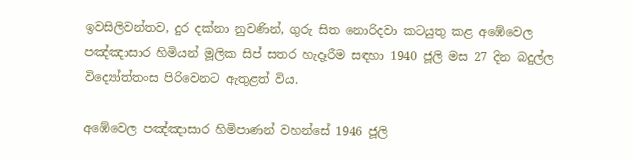ඉවසිලිවන්තව, දුර දක්නා නුවණින්, ගුරු සිත නොරිදවා කටයුතු කළ අඹේවෙල පඤ්ඤාසාර හිමියන් මූලික සිප් සතර හැදෑරීම සඳහා 1940 ජූලි මස 27 දින බදුල්ල විද්‍යෝත්තංස පිරිවෙනට ඇතුළත් විය.

අඹේවෙල පඤ්ඤාසාර හිමිපාණන් වහන්සේ 1946 ජූලි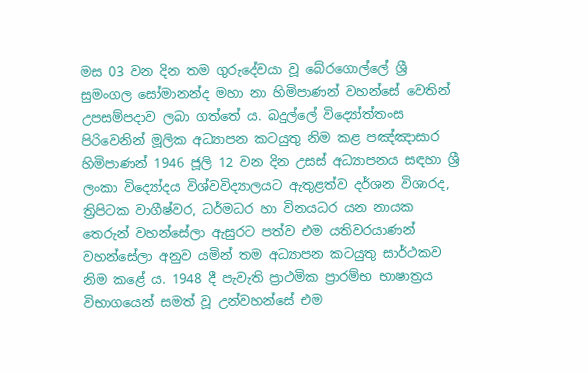මස 03 වන දින තම ගුරුදේවයා වූ බේරගොල්ලේ ශ්‍රී සුමංගල සෝමානන්ද මහා නා හිමිපාණන් වහන්සේ වෙතින් උපසම්පදාව ලබා ගත්තේ ය. බදුල්ලේ විද්‍යෝත්තංස පිරිවෙනින් මූලික අධ්‍යාපන කටයුතු නිම කළ පඤ්ඤාසාර හිමිපාණන් 1946 ජූලි 12 වන දින උසස් අධ්‍යාපනය සඳහා ශ්‍රී ලංකා විද්‍යෝදය විශ්වවිද්‍යාලයට ඇතුළත්ව දර්ශන විශාරද, ත්‍රිපිටක වාගීෂ්වර, ධර්මධර හා විනයධර යන නායක තෙරුන් වහන්සේලා ඇසුරට පත්ව එම යතිවරයාණන් වහන්සේලා අනුව යමින් තම අධ්‍යාපන කටයුතු සාර්ථකව නිම කළේ ය. 1948 දී පැවැති ප්‍රාථමික ප්‍රාරම්භ භාෂාත්‍රය විභාගයෙන් සමත් වූ උන්වහන්සේ එම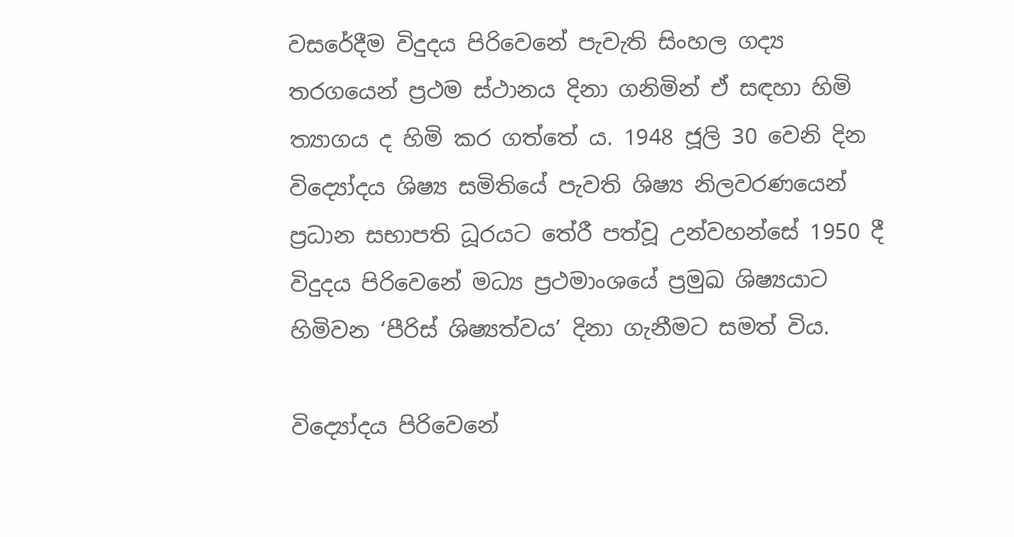වසරේදීම විදුදය පිරිවෙනේ පැවැති සිංහල ගද්‍ය තරගයෙන් ප්‍රථම ස්ථානය දිනා ගනිමින් ඒ සඳහා හිමි ත්‍යාගය ද හිමි කර ගත්තේ ය. 1948 ජූලි 30 වෙනි දින විද්‍යෝදය ශිෂ්‍ය සමිතියේ පැවති ශිෂ්‍ය නිලවරණයෙන් ප්‍රධාන සභාපති ධූරයට තේරී පත්වූ උන්වහන්සේ 1950 දී විදුදය පිරිවෙනේ මධ්‍ය ප්‍රථමාංශයේ ප්‍රමුඛ ශිෂ්‍යයාට හිමිවන ‘පීරිස් ශිෂ්‍යත්වය’ දිනා ගැනීමට සමත් විය.

විද්‍යෝදය පිරිවෙනේ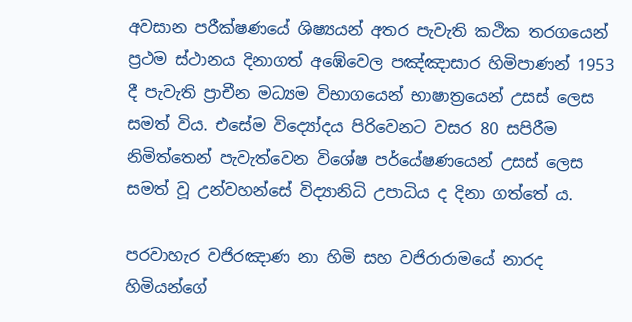අවසාන පරීක්ෂණයේ ශිෂ්‍යයන් අතර පැවැති කථික තරගයෙන් ප්‍රථම ස්ථානය දිනාගත් අඹේවෙල පඤ්ඤාසාර හිමිපාණන් 1953 දී පැවැති ප්‍රාචීන මධ්‍යම විභාගයෙන් භාෂාත්‍රයෙන් උසස් ලෙස සමත් විය. එසේම විද්‍යෝදය පිරිවෙනට වසර 80 සපිරීම නිමිත්තෙන් පැවැත්වෙන විශේෂ පර්යේෂණයෙන් උසස් ලෙස සමත් වූ උන්වහන්සේ විද්‍යානිධි උපාධිය ද දිනා ගත්තේ ය.

පරවාහැර වජිරඤාණ නා හිමි සහ වජිරාරාමයේ නාරද හිමියන්ගේ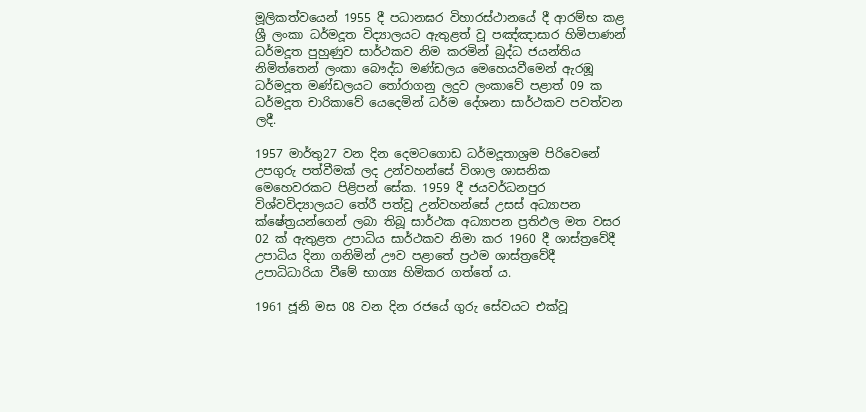මූලිකත්වයෙන් 1955 දී පධානඝර විහාරස්ථානයේ දී ආරම්භ කළ ශ්‍රී ලංකා ධර්මදූත විද්‍යාලයට ඇතුළත් වූ පඤ්ඤාසාර හිමිපාණන් ධර්මදූත පුහුණුව සාර්ථකව නිම කරමින් බුද්ධ ජයන්තිය නිමිත්තෙන් ලංකා බෞද්ධ මණ්ඩලය මෙහෙයවීමෙන් ඇරඹූ ධර්මදූත මණ්ඩලයට තෝරාගනු ලදුව ලංකාවේ පළාත් 09 ක ධර්මදූත චාරිකාවේ යෙදෙමින් ධර්ම දේශනා සාර්ථකව පවත්වන ලදී.

1957 මාර්තු27 වන දින දෙමටගොඩ ධර්මදූතාශ්‍රම පිරිවෙනේ උපගුරු පත්වීමක් ලද උන්වහන්සේ විශාල ශාසනික මෙහෙවරකට පිළිපන් සේක. 1959 දී ජයවර්ධනපුර විශ්වවිද්‍යාලයට තේරී පත්වූ උන්වහන්සේ උසස් අධ්‍යාපන ක්ෂේත්‍රයන්ගෙන් ලබා තිබූ සාර්ථක අධ්‍යාපන ප්‍රතිඵල මත වසර 02 ක් ඇතුළත උපාධිය සාර්ථකව නිමා කර 1960 දී ශාස්ත්‍රවේදී උපාධිය දිනා ගනිමින් ඌව පළාතේ ප්‍රථම ශාස්ත්‍රවේදී උපාධිධාරියා වීමේ භාග්‍ය හිමිකර ගත්තේ ය.

1961 ජූනි මස 08 වන දින රජයේ ගුරු සේවයට එක්වූ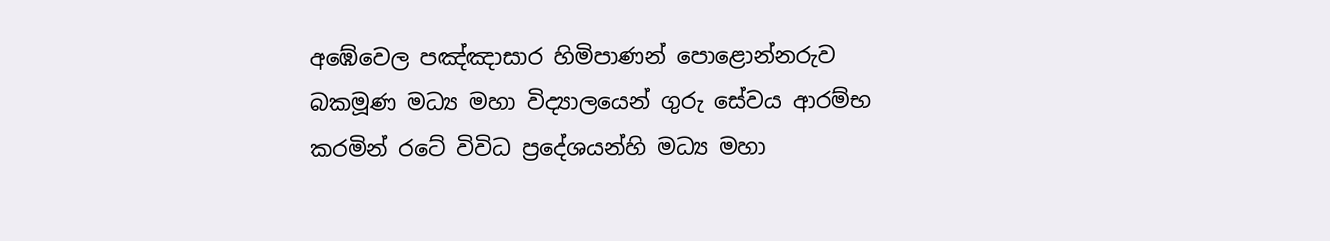අඹේවෙල පඤ්ඤාසාර හිමිපාණන් පොළොන්නරුව බකමූණ මධ්‍ය මහා විද්‍යාලයෙන් ගුරු සේවය ආරම්භ කරමින් රටේ විවිධ ප්‍රදේශයන්හි මධ්‍ය මහා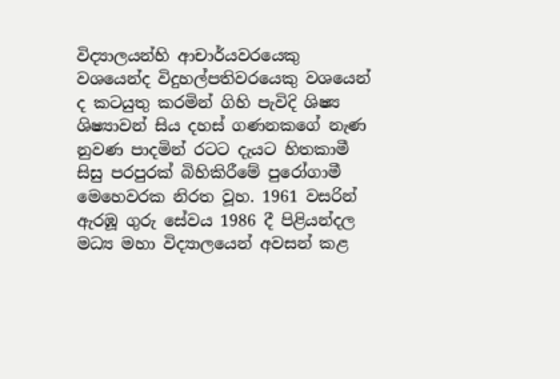විද්‍යාලයන්හි ආචාර්යවරයෙකු වශයෙන්ද විදුහල්පතිවරයෙකු වශයෙන් ද කටයුතු කරමින් ගිහි පැවිදි ශිෂ්‍ය ශිෂ්‍යාවන් සිය දහස් ගණනකගේ නැණ නුවණ පාදමින් රටට දැයට හිතකාමී සිසු පරපුරක් බිහිකිරීමේ පුරෝගාමී මෙහෙවරක නිරත වූහ. 1961 වසරින් ඇරඹූ ගුරු සේවය 1986 දී පිළියන්දල මධ්‍ය මහා විද්‍යාලයෙන් අවසන් කළ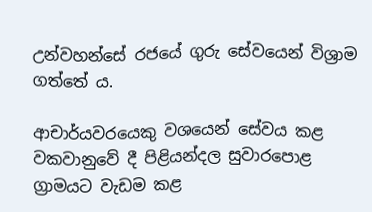උන්වහන්සේ රජයේ ගුරු සේවයෙන් විශ්‍රාම ගත්තේ ය.

ආචාර්යවරයෙකු වශයෙන් සේවය කළ වකවානුවේ දී පිළියන්දල සුවාරපොළ ග්‍රාමයට වැඩම කළ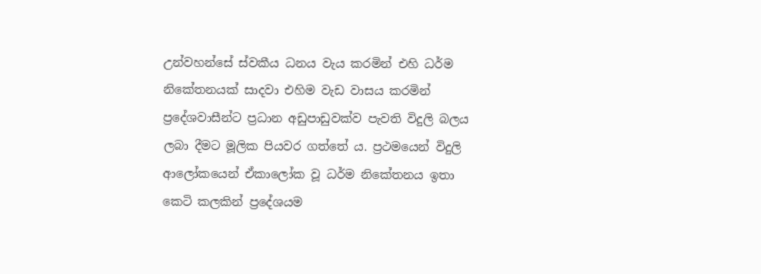උන්වහන්සේ ස්වකීය ධනය වැය කරමින් එහි ධර්ම නිකේතනයක් සාදවා එහිම වැඩ වාසය කරමින් ප්‍රදේශවාසීන්ට ප්‍රධාන අඩුපාඩුවක්ව පැවති විදුලි බලය ලබා දීමට මූලික පියවර ගත්තේ ය. ප්‍රථමයෙන් විදුලි ආලෝකයෙන් ඒකාලෝක වූ ධර්ම නිකේතනය ඉතා කෙටි කලකින් ප්‍රදේශයම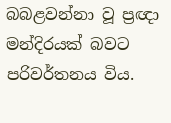බබළවන්නා වූ ප්‍රඥා මන්දිරයක් බවට පරිවර්තනය විය.